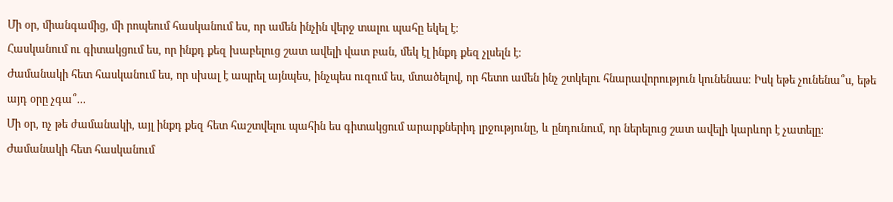Մի օր, միանգամից, մի րոպեում հասկանում ես, որ ամեն ինչին վերջ տալու պահը եկել է։
Հասկանում ու գիտակցում ես, որ ինքդ քեզ խաբելուց շատ ավելի վատ բան, մեկ էլ ինքդ քեզ չլսելն է։
Ժամանակի հետ հասկանում ես, որ սխալ է ապրել այնպես, ինչպես ուզում ես, մտածելով, որ հետո ամեն ինչ շտկելու հնարավորություն կունենաս։ Իսկ եթե չունենա՞ս, եթե այդ օրը չգա՞...
Մի օր, ոչ թե ժամանակի, այլ ինքդ քեզ հետ հաշտվելու պահին ես գիտակցում արարքներիդ լրջությունը, և ընդունում, որ ներելուց շատ ավելի կարևոր է չատելը։
Ժամանակի հետ հասկանում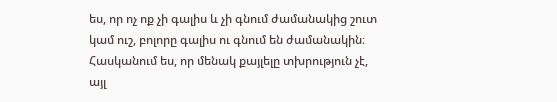ես, որ ոչ ոք չի գալիս և չի գնում ժամանակից շուտ կամ ուշ, բոլորը գալիս ու գնում են ժամանակին։
Հասկանում ես, որ մենակ քայլելը տխրություն չէ, այլ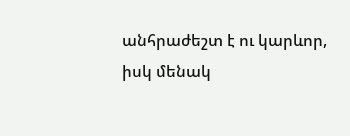անհրաժեշտ է ու կարևոր, իսկ մենակ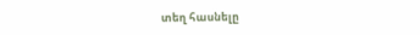տեղ հասնելը